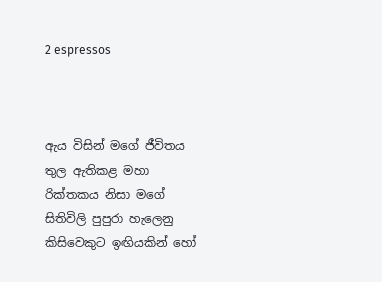2 espressos



ඇය විසින් මගේ ජීවිතය තුල ඇතිකළ මහා රික්තකය නිසා මගේ සිතිවිලි පුපුරා හැලෙනු කිසිවෙකුට ඉඟියකින් හෝ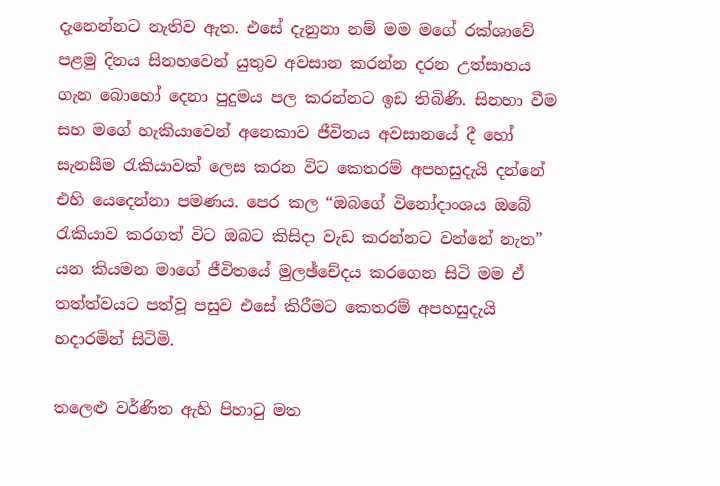දැනෙන්නට නැතිව ඇත. එසේ දැනුනා නම් මම මගේ රක්ශාවේ පළමු දිනය සිනහවෙන් යුතුව අවසාන කරන්න දරන උත්සාහය ගැන බොහෝ දෙනා පුදුමය පල කරන්නට ඉඩ තිබිණි. සිනහා වීම සහ මගේ හැකියාවෙන් අනෙකාව ජීවිතය අවසානයේ දී හෝ සැනසීම රැකියාවක් ලෙස කරන විට කෙතරම් අපහසුදැයි දන්නේ එහි යෙදෙන්නා පමණය. පෙර කල “ඔබගේ විනෝදාංශය ඔබේ රැකියාව කරගත් විට ඔබට කිසිදා වැඩ කරන්නට වන්නේ නැත” යන කියමන මාගේ ජීවිතයේ මුලඡ්චේදය කරගෙන සිටි මම ඒ තත්ත්වයට පත්වූ පසුව එසේ කිරීමට කෙතරම් අපහසුදැයි හදාරමින් සිටිමි.

තලෙළු වර්ණිත ඇහි පිහාටු මත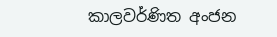කාලවර්ණිත අංජන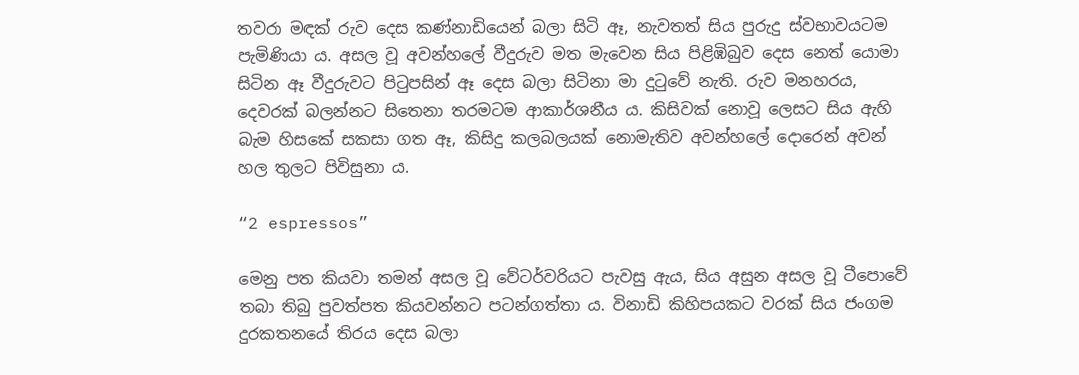තවරා මඳක් රුව දෙස කණ්නාඩියෙන් බලා සිටි ඈ, නැවතත් සිය පුරුදු ස්වභාවයටම පැමිණියා ය. අසල වූ අවන්හලේ වීදුරුව මත මැවෙන සිය පිළිඹිබුව දෙස නෙත් යොමා සිටින ඈ වීදුරුවට පිටුපසින් ඈ දෙස බලා සිටිනා මා දුටුවේ නැති. රුව මනහරය, දෙවරක් බලන්නට සිතෙනා තරමටම ආකාර්ශනීය ය. කිසිවක් නොවූ ලෙසට සිය ඇහි බැම හිසකේ සකසා ගත ඈ, කිසිදු කලබලයක් නොමැතිව අවන්හලේ දොරෙන් අවන් හල තුලට පිවිසුනා ය.

“2 espressos”

මෙනු පත කියවා තමන් අසල වූ වේටර්වරියට පැවසු ඇය, සිය අසුන අසල වූ ටීපොවේ තබා තිබු පුවත්පත කියවන්නට පටන්ගත්තා ය. විනාඩි කිහිපයකට වරක් සිය ජංගම දුරකතනයේ තිරය දෙස බලා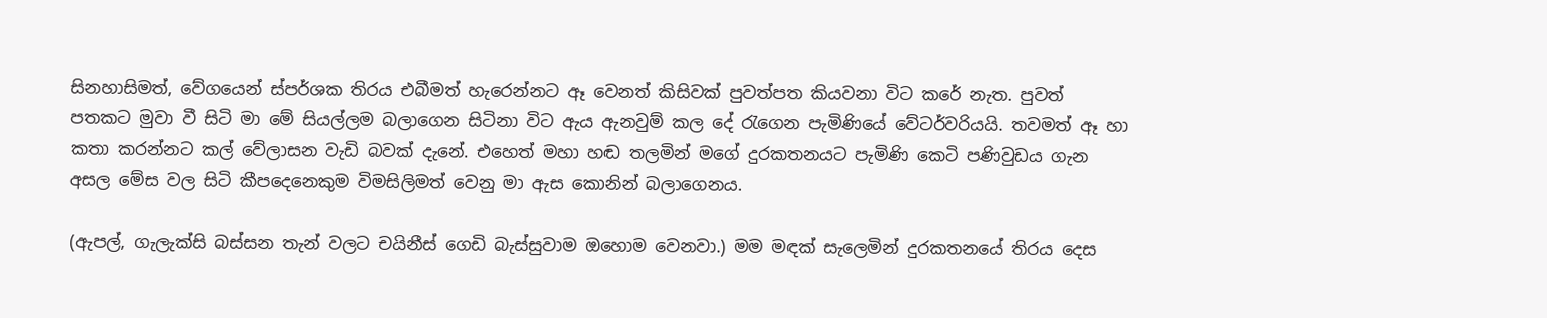සිනහාසිමත්, වේගයෙන් ස්පර්ශක තිරය එබීමත් හැරෙන්නට ඈ වෙනත් කිසිවක් පුවත්පත කියවනා විට කරේ නැත. පුවත් පතකට මුවා වී සිටි මා මේ සියල්ලම බලාගෙන සිටිනා විට ඇය ඇනවුම් කල දේ රැගෙන පැමිණියේ වේටර්වරියයි. තවමත් ඈ හා කතා කරන්නට කල් වේලාසන වැඩි බවක් දැනේ. එහෙත් මහා හඬ තලමින් මගේ දුරකතනයට පැමිණි කෙටි පණිවුඩය ගැන අසල මේස වල සිටි කීපදෙනෙකුම විමසිලිමත් වෙනු මා ඇස කොනින් බලාගෙනය.

(ඇපල්, ගැලැක්සි බස්සන තැන් වලට චයිනීස් ගෙඩි බැස්සුවාම ඔහොම වෙනවා.) මම මඳක් සැලෙමින් දුරකතනයේ තිරය දෙස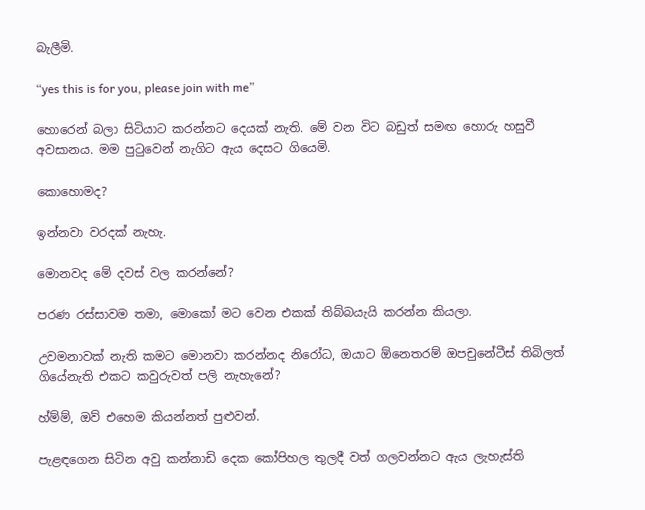බැලීමි.

“yes this is for you, please join with me”

හොරෙන් බලා සිටියාට කරන්නට දෙයක් නැති. මේ වන විට බඩුත් සමඟ හොරු හසුවී අවසානය. මම පුටුවෙන් නැගිට ඇය දෙසට ගියෙමි.

කොහොමද?

ඉන්නවා වරදක් නැහැ.

මොනවද මේ දවස් වල කරන්නේ?

පරණ රස්සාවම තමා, මොකෝ මට වෙන එකක් තිබ්බයැයි කරන්න කියලා.

උවමනාවක් නැති කමට මොනවා කරන්නද නිරෝධ, ඔයාට ඕනෙතරම් ඔපචුනේටීස් තිබිලත් ගියේනැති එකට කවුරුවත් පලි නැහැනේ?

හ්ම්ම්, ඔව් එහෙම කියන්නත් පුළුවන්.

පැළඳගෙන සිටින අවු කන්නාඩි දෙක කෝපිහල තුලදී වත් ගලවන්නට ඇය ලැහැස්ති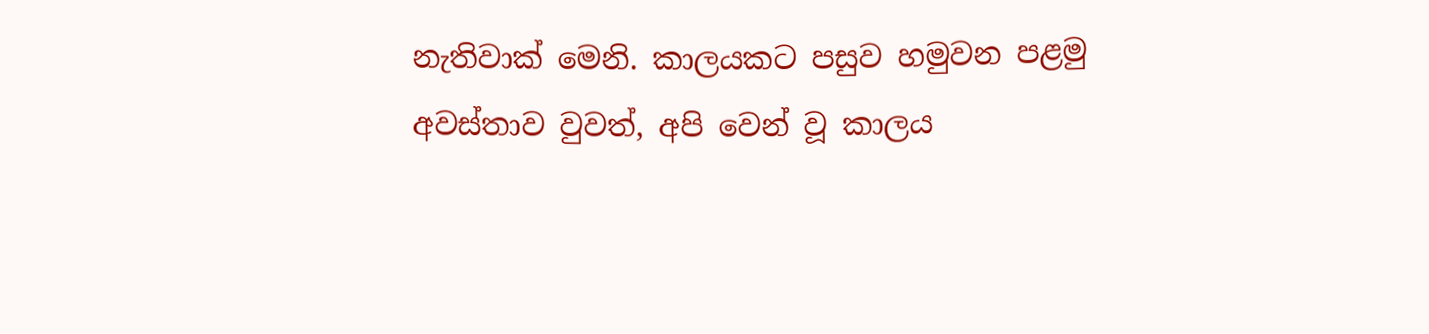නැතිවාක් මෙනි. කාලයකට පසුව හමුවන පළමු අවස්තාව වුවත්, අපි වෙන් වූ කාලය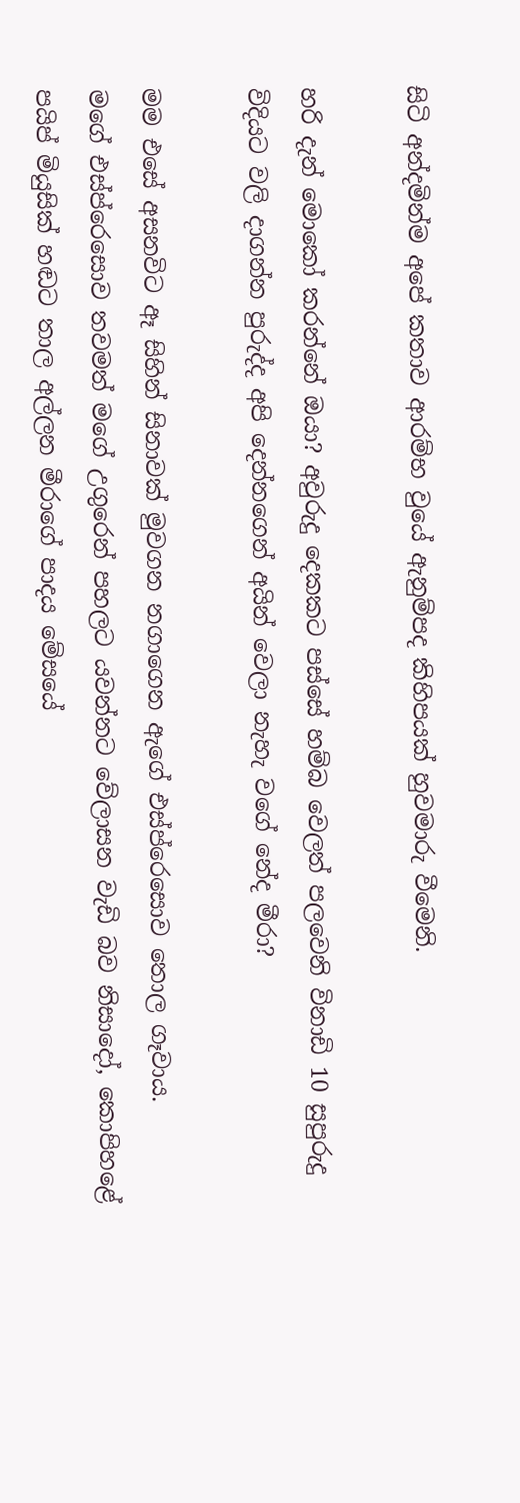සිටි අන්දමින්ම අපේ කතාව ආරම්භ වුයේ ඇනුම්පද කිහිපයක් හුවමාරු වීමෙනි.

හරි දැන් මොකෝ කරන්නේ ඔයා? අවුරුදු දෙකකට පස්සේ හම්බ වෙලත් පලවෙනි විනාඩි 10 සුපුරුදු විදියට වලි දාගන්න පුරුද්ද අපි දෙන්නගෙන් අයින් වෙලා නැහැ වගේ නේද මීරා?

මම එසේ අසනවිට ඈ සිහින් සිනාවක් මුවගන නගාගෙන ඇගේ එස්ප්රෙසොව තොල ගෑවාය.
මගේ එස්ප්රෙසොව තවමත් මගේ උගුරෙන් පහලට යවන්නට වේලාසන වැඩි බව නිසාදෝ, කොපිහළේ පයිප් මියුසික් හඬට තාල අල්ලන මීරාගේ පාදය මේසයේ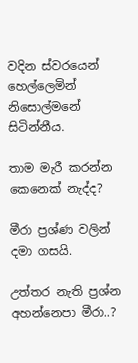වදින ස්වරයෙන් හෙල්ලෙමින් නිසොල්මනේ සිටින්නීය.

තාම මැරී කරන්න කෙනෙක් නැද්ද?

මීරා ප්‍රශ්ණ වලින් දමා ගසයි.

උත්තර නැති ප්‍රශ්න අහන්නෙපා මීරා..?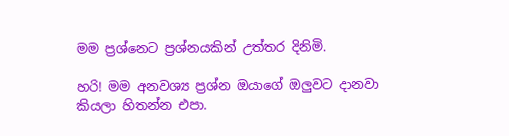මම ප්‍රශ්නෙට ප්‍රශ්නයකින් උත්තර දිනිමි.

හරි! මම අනවශ්‍ය ප්‍රශ්න ඔයාගේ ඔලුවට දානවා කියලා හිතන්න එපා.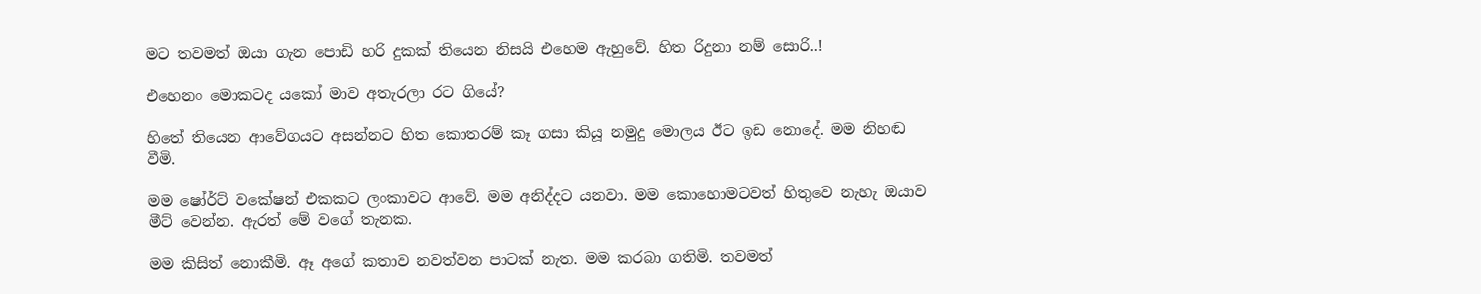මට තවමත් ඔයා ගැන පොඩි හරි දුකක් තියෙන නිසයි එහෙම ඇහුවේ. හිත රිදුනා නම් සොරි..!

එහෙනං මොකටද යකෝ මාව අතැරලා රට ගියේ?

හිතේ තියෙන ආවේගයට අසන්නට හිත කොතරම් කෑ ගසා කියූ නමුදු මොලය ඊට ඉඩ නොදේ. මම නිහඬ වීමි.

මම ෂෝර්ට් වකේෂන් එකකට ලංකාවට ආවේ. මම අනිද්දට යනවා. මම කොහොමටවත් හිතුවෙ නැහැ ඔයාව මීට් වෙන්න. ඇරත් මේ වගේ තැනක.

මම කිසිත් නොකීමි. ඈ අගේ කතාව නවත්වන පාටක් නැත. මම කරබා ගතිමි. තවමත්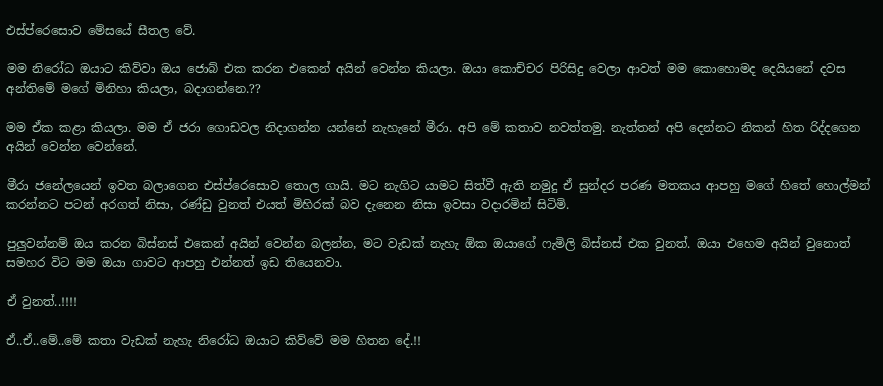එස්ප්රෙසොව මේසයේ සීතල වේ.

මම නිරෝධ ඔයාට කිව්වා ඔය ජොබ් එක කරන එකෙන් අයින් වෙන්න කියලා. ඔයා කොච්චර පිරිසිදු වෙලා ආවත් මම කොහොමද දෙයියනේ දවස අන්තිමේ මගේ මිනිහා කියලා, බදාගන්නෙ.??

මම ඒක කළා කියලා. මම ඒ ජරා ගොඩවල නිදාගන්න යන්නේ නැහැනේ මීරා. අපි මේ කතාව නවත්තමු. නැත්තන් අපි දෙන්නට නිකන් හිත රිද්දගෙන අයින් වෙන්න වෙන්නේ.

මීරා ජනේලයෙන් ඉවත බලාගෙන එස්ප්රෙසොව තොල ගායි. මට නැගිට යාමට සිත්වී ඇති නමුදු ඒ සුන්දර පරණ මතකය ආපහු මගේ හිතේ හොල්මන් කරන්නට පටන් අරගත් නිසා, රණ්ඩු වුනත් එයත් මිහිරක් බව දැනෙන නිසා ඉවසා වදාරමින් සිටිමි.

පුලුවන්නම් ඔය කරන බිස්නස් එකෙන් අයින් වෙන්න බලන්න, මට වැඩක් නැහැ ඕක ඔයාගේ ෆැමිලි බිස්නස් එක වුනත්. ඔයා එහෙම අයින් වුනොත් සමහර විට මම ඔයා ගාවට ආපහු එන්නත් ඉඩ තියෙනවා.

ඒ වුනත්..!!!!

ඒ..ඒ..මේ..මේ කතා වැඩක් නැහැ නිරෝධ ඔයාට කිව්වේ මම හිතන දේ.!!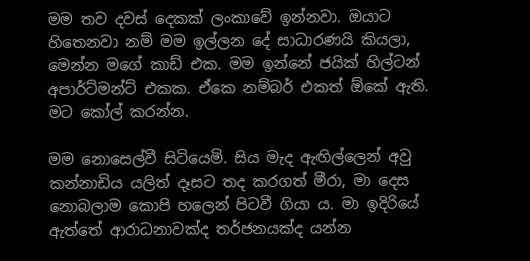මම තව දවස් දෙකක් ලංකාවේ ඉන්නවා. ඔයාට හිතෙනවා නම් මම ඉල්ලන දේ සාධාරණයි කියලා, මෙන්න මගේ කාඩ් එක. මම ඉන්නේ ජයික් හිල්ටන් අපාර්ට්මන්ට් එකක. ඒකෙ නම්බර් එකත් ඕකේ ඇති. මට කෝල් කරන්න.

මම නොසෙල්වී සිටියෙමි. සිය මැද ඇඟිල්ලෙන් අවු කන්නාඩිය යලිත් දෑසට තද කරගත් මීරා, මා දෙස නොබලාම කොපි හලෙන් පිටවී ගියා ය. මා ඉදිරියේ ඇත්තේ ආරාධනාවක්ද තර්ජනයක්ද යන්න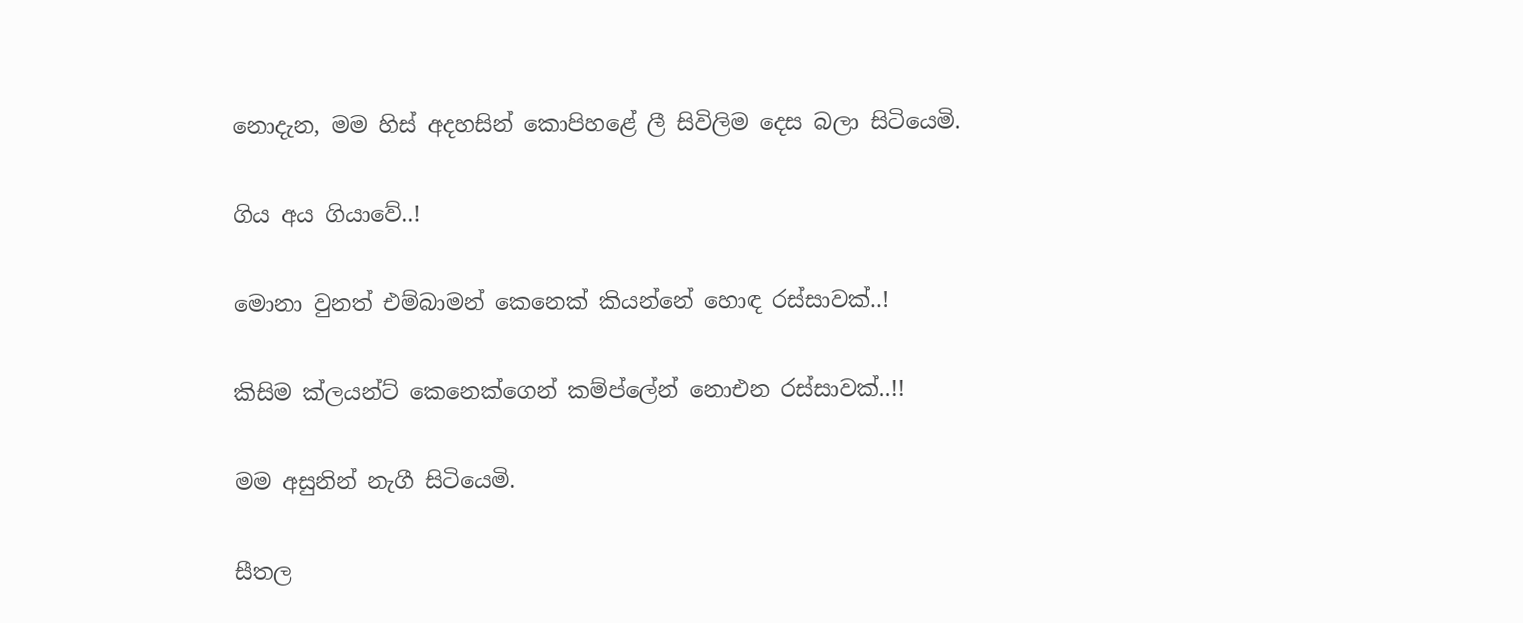නොදැන, මම හිස් අදහසින් කොපිහළේ ලී සිවිලිම දෙස බලා සිටියෙමි.

ගිය අය ගියාවේ..!

මොනා වුනත් එම්බාමන් කෙනෙක් කියන්නේ හොඳ රස්සාවක්..!

කිසිම ක්ලයන්ට් කෙනෙක්ගෙන් කම්ප්ලේන් නොඑන රස්සාවක්..!!

මම අසුනින් නැගී සිටියෙමි.

සීතල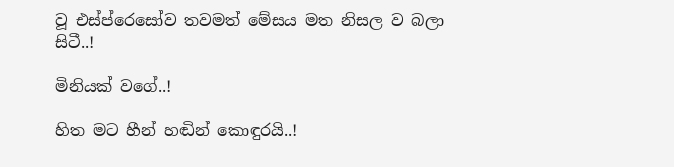වූ එස්ප්රෙසෝව තවමත් මේසය මත නිසල ව බලා සිටී..!

මිනියක් වගේ..!

හිත මට හීන් හඬින් කොඳුරයි..!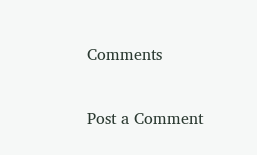Comments

Post a Comment